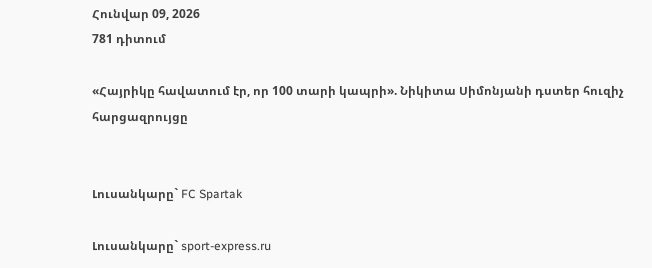Հունվար 09, 2026
781 դիտում

«Հայրիկը հավատում էր, որ 100 տարի կապրի». Նիկիտա Սիմոնյանի դստեր հուզիչ հարցազրույցը


Լուսանկարը` FC Spartak

Լուսանկարը` sport-express.ru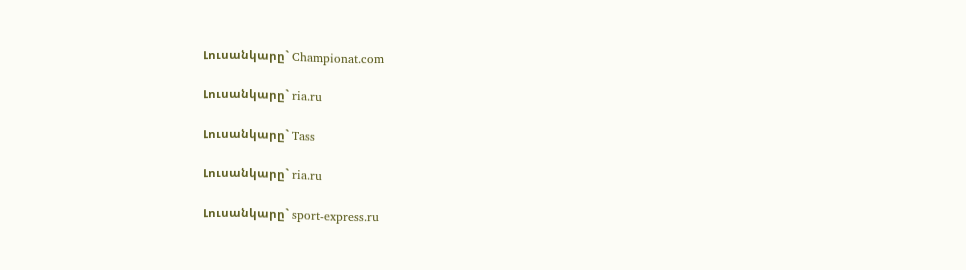Լուսանկարը` Championat.com

Լուսանկարը` ria.ru

Լուսանկարը` Tass

Լուսանկարը` ria.ru

Լուսանկարը` sport-express.ru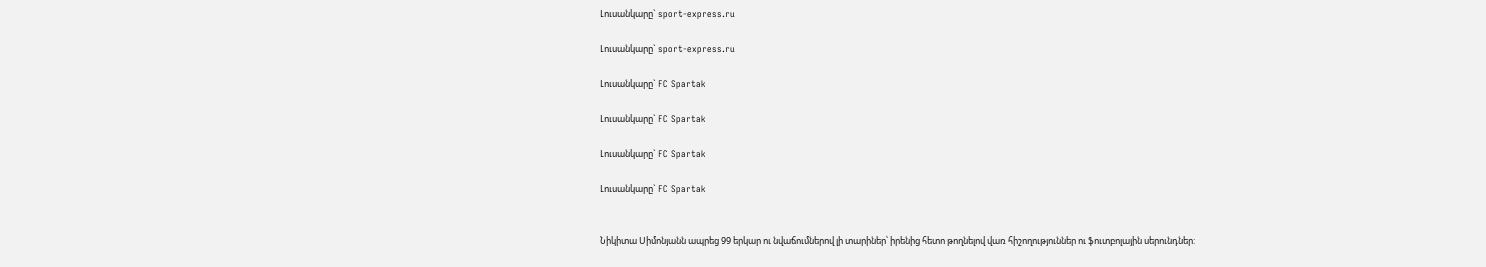Լուսանկարը` sport-express.ru

Լուսանկարը` sport-express.ru

Լուսանկարը` FC Spartak

Լուսանկարը` FC Spartak

Լուսանկարը` FC Spartak

Լուսանկարը` FC Spartak


Նիկիտա Սիմոնյանն ապրեց 99 երկար ու նվաճումներով լի տարիներ՝ իրենից հետո թողնելով վառ հիշողություններ ու ֆուտբոլային սերունդներ: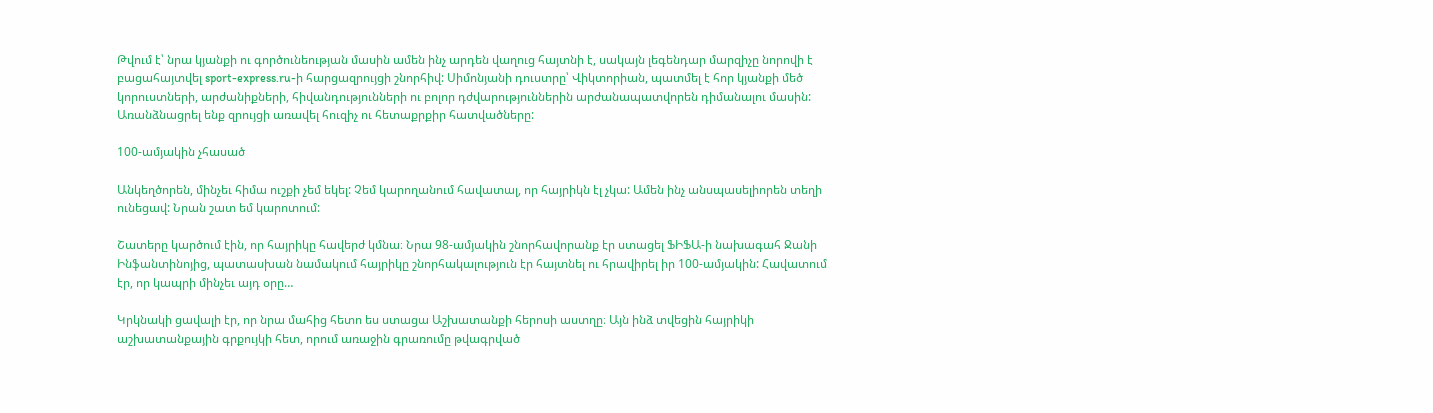Թվում է՝ նրա կյանքի ու գործունեության մասին ամեն ինչ արդեն վաղուց հայտնի է, սակայն լեգենդար մարզիչը նորովի է բացահայտվել sport-express.ru-ի հարցազրույցի շնորհիվ: Սիմոնյանի դուստրը՝ Վիկտորիան, պատմել է հոր կյանքի մեծ կորուստների, արժանիքների, հիվանդությունների ու բոլոր դժվարություններին արժանապատվորեն դիմանալու մասին: Առանձնացրել ենք զրույցի առավել հուզիչ ու հետաքրքիր հատվածները:

100-ամյակին չհասած

Անկեղծորեն, մինչեւ հիմա ուշքի չեմ եկել: Չեմ կարողանում հավատալ, որ հայրիկն էլ չկա: Ամեն ինչ անսպասելիորեն տեղի ունեցավ: Նրան շատ եմ կարոտում:

Շատերը կարծում էին, որ հայրիկը հավերժ կմնա։ Նրա 98-ամյակին շնորհավորանք էր ստացել ՖԻՖԱ-ի նախագահ Ջանի Ինֆանտինոյից, պատասխան նամակում հայրիկը շնորհակալություն էր հայտնել ու հրավիրել իր 100-ամյակին: Հավատում էր, որ կապրի մինչեւ այդ օրը…

Կրկնակի ցավալի էր, որ նրա մահից հետո ես ստացա Աշխատանքի հերոսի աստղը։ Այն ինձ տվեցին հայրիկի աշխատանքային գրքույկի հետ, որում առաջին գրառումը թվագրված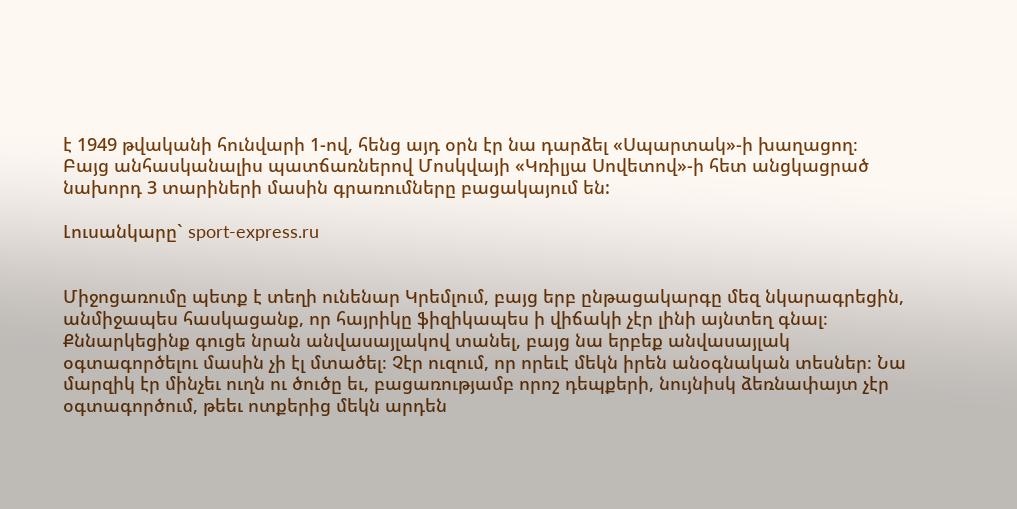է 1949 թվականի հունվարի 1-ով, հենց այդ օրն էր նա դարձել «Սպարտակ»-ի խաղացող։ Բայց անհասկանալիս պատճառներով Մոսկվայի «Կռիլյա Սովետով»-ի հետ անցկացրած նախորդ 3 տարիների մասին գրառումները բացակայում են:

Լուսանկարը` sport-express.ru


Միջոցառումը պետք է տեղի ունենար Կրեմլում, բայց երբ ընթացակարգը մեզ նկարագրեցին, անմիջապես հասկացանք, որ հայրիկը ֆիզիկապես ի վիճակի չէր լինի այնտեղ գնալ։ Քննարկեցինք գուցե նրան անվասայլակով տանել, բայց նա երբեք անվասայլակ օգտագործելու մասին չի էլ մտածել։ Չէր ուզում, որ որեւէ մեկն իրեն անօգնական տեսներ։ Նա մարզիկ էր մինչեւ ուղն ու ծուծը եւ, բացառությամբ որոշ դեպքերի, նույնիսկ ձեռնափայտ չէր օգտագործում, թեեւ ոտքերից մեկն արդեն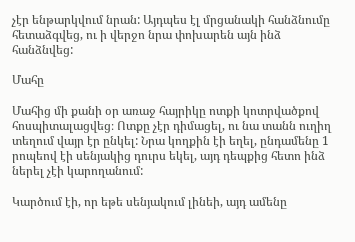չէր ենթարկվում նրան: Այդպես էլ մրցանակի հանձնումը հետաձգվեց, ու ի վերջո նրա փոխարեն այն ինձ հանձնվեց:

Մահը

Մահից մի քանի օր առաջ հայրիկը ոտքի կոտրվածքով հոսպիտալացվեց։ Ոտքը չէր դիմացել, ու նա տանն ուղիղ տեղում վայր էր ընկել: Նրա կողքին էի եղել, ընդամենը 1 րոպեով էի սենյակից դուրս եկել, այդ դեպքից հետո ինձ ներել չէի կարողանում:

Կարծում էի, որ եթե սենյակում լինեի, այդ ամենը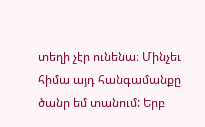տեղի չէր ունենա։ Մինչեւ հիմա այդ հանգամանքը ծանր եմ տանում: Երբ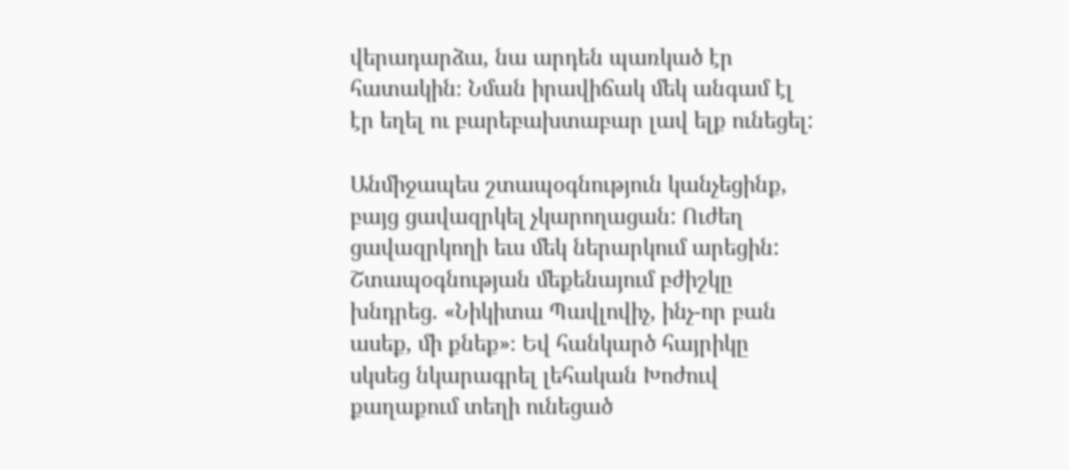վերադարձա, նա արդեն պառկած էր հատակին։ Նման իրավիճակ մեկ անգամ էլ էր եղել ու բարեբախտաբար լավ ելք ունեցել:

Անմիջապես շտապօգնություն կանչեցինք, բայց ցավազրկել չկարողացան: Ուժեղ ցավազրկողի եւս մեկ ներարկում արեցին: Շտապօգնության մեքենայում բժիշկը խնդրեց. «Նիկիտա Պավլովիչ, ինչ-որ բան ասեք, մի քնեք»։ Եվ հանկարծ հայրիկը սկսեց նկարագրել լեհական Խոժուվ քաղաքում տեղի ունեցած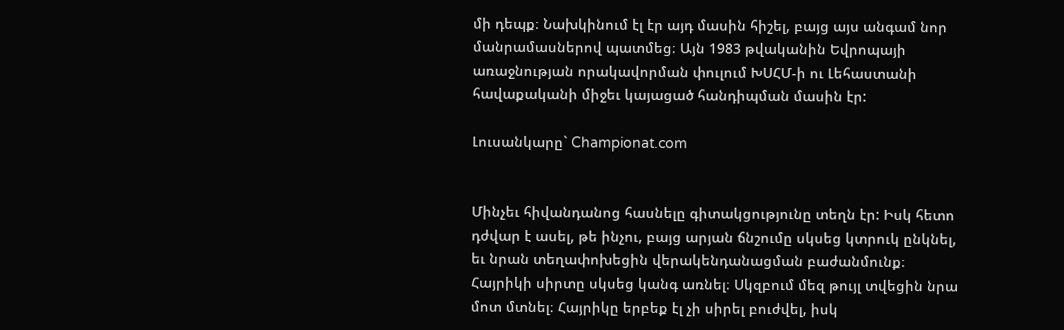մի դեպք։ Նախկինում էլ էր այդ մասին հիշել, բայց այս անգամ նոր մանրամասներով պատմեց։ Այն 1983 թվականին Եվրոպայի առաջնության որակավորման փուլում ԽՍՀՄ-ի ու Լեհաստանի հավաքականի միջեւ կայացած հանդիպման մասին էր:

Լուսանկարը` Championat.com


Մինչեւ հիվանդանոց հասնելը գիտակցությունը տեղն էր: Իսկ հետո դժվար է ասել, թե ինչու, բայց արյան ճնշումը սկսեց կտրուկ ընկնել, եւ նրան տեղափոխեցին վերակենդանացման բաժանմունք։ Հայրիկի սիրտը սկսեց կանգ առնել։ Սկզբում մեզ թույլ տվեցին նրա մոտ մտնել։ Հայրիկը երբեք էլ չի սիրել բուժվել, իսկ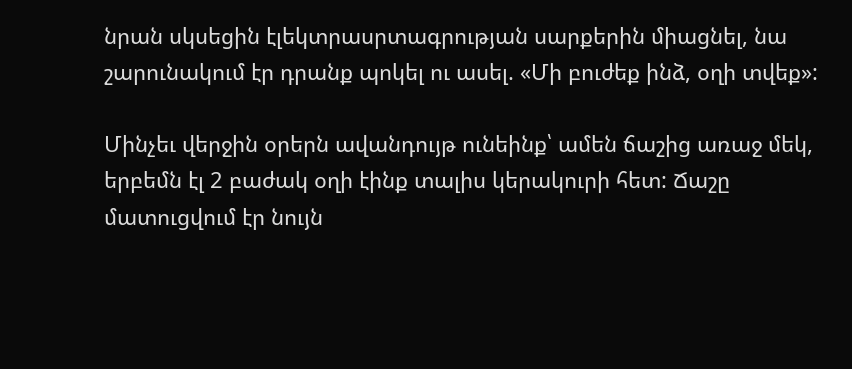նրան սկսեցին էլեկտրասրտագրության սարքերին միացնել, նա շարունակում էր դրանք պոկել ու ասել. «Մի բուժեք ինձ, օղի տվեք»:

Մինչեւ վերջին օրերն ավանդույթ ունեինք՝ ամեն ճաշից առաջ մեկ, երբեմն էլ 2 բաժակ օղի էինք տալիս կերակուրի հետ: Ճաշը մատուցվում էր նույն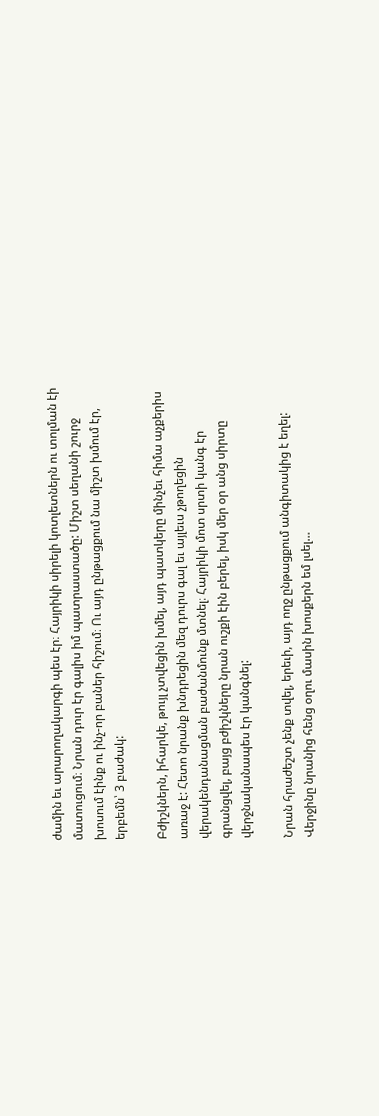ժամին եւ արարողակարգի պես էր։ Հայրիկի սիրելի կոտլետներն ու տոլման էի մատուցում։ Նրան դուր էր գալիս իմ պատրաստածը: Միշտ սեղանի շուրջ խոսում էինք ու ինչ-որ բաներ հիշում։ Ու այդ ընթացքում նա միշտ խմում էր, երբեմն՝ 3 բաժակ:

Բժիշկներն, իհարկե, թույլ չտվեցին խմել, այդ պատկերը մինչեւ հիմա աչքերիս առաջ է: Հետո նրանք խնդրեցին մեզ դուրս գալ եւ այլեւս չթողեցին վերակենդանացման բաժանմունք մտնել։ Հայրիկի մոտ սրտի կանգ էր գրանցվել, բայց բժիշկները նրան ուշքի էին բերել, իսկ մեր օր անց սիրտը վերջնականապես էր կանգնել:

Նրան հրաժեշտ չենք տվել, երեւի, այդ ողջ ընթացքում անգիտակից է եղել: Վերջինը նրանից հենց օղու մասին խոսքերն եմ լսել…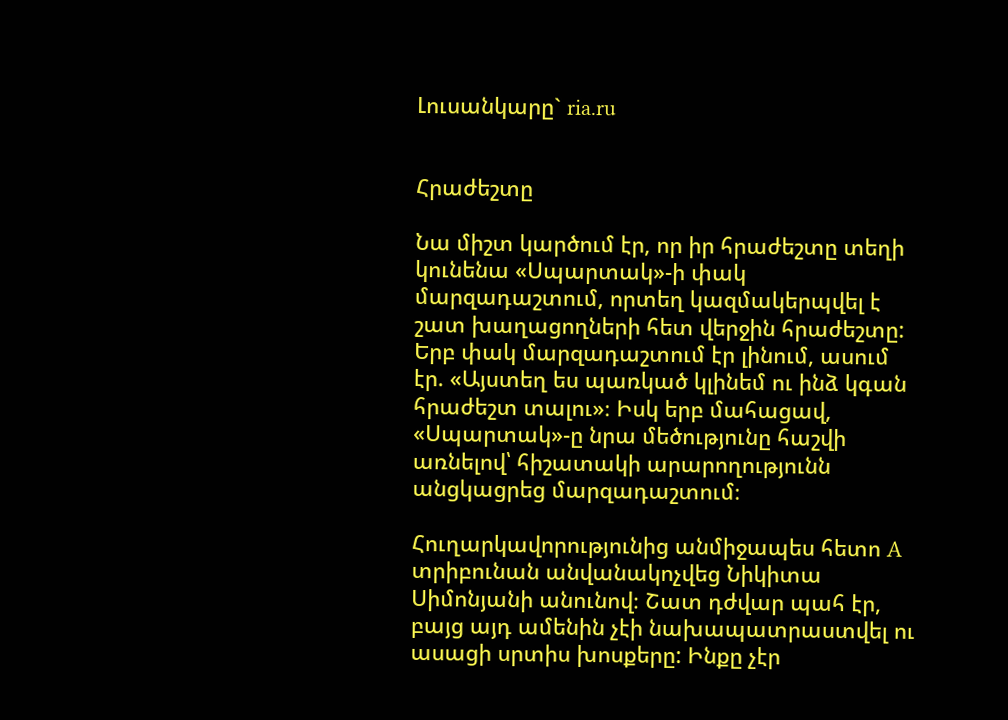Լուսանկարը` ria.ru


Հրաժեշտը

Նա միշտ կարծում էր, որ իր հրաժեշտը տեղի կունենա «Սպարտակ»-ի փակ մարզադաշտում, որտեղ կազմակերպվել է շատ խաղացողների հետ վերջին հրաժեշտը: Երբ փակ մարզադաշտում էր լինում, ասում էր. «Այստեղ ես պառկած կլինեմ ու ինձ կգան հրաժեշտ տալու»։ Իսկ երբ մահացավ, «Սպարտակ»-ը նրա մեծությունը հաշվի առնելով՝ հիշատակի արարողությունն անցկացրեց մարզադաշտում։

Հուղարկավորությունից անմիջապես հետո A տրիբունան անվանակոչվեց Նիկիտա Սիմոնյանի անունով։ Շատ դժվար պահ էր, բայց այդ ամենին չէի նախապատրաստվել ու ասացի սրտիս խոսքերը: Ինքը չէր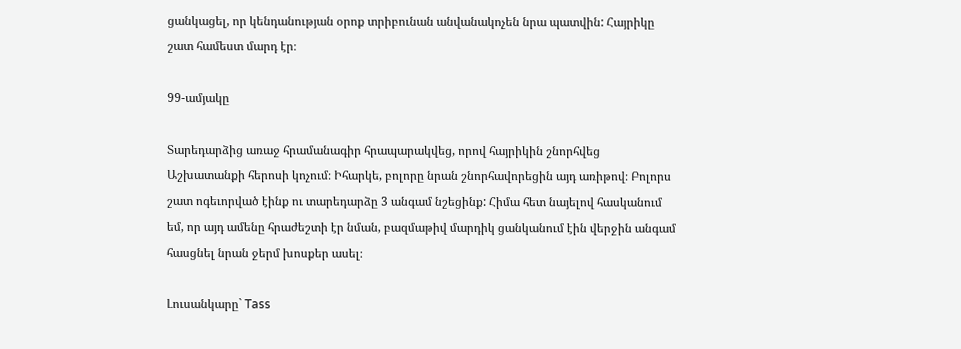ցանկացել, որ կենդանության օրոք տրիբունան անվանակոչեն նրա պատվին: Հայրիկը շատ համեստ մարդ էր։

99-ամյակը

Տարեդարձից առաջ հրամանագիր հրապարակվեց, որով հայրիկին շնորհվեց Աշխատանքի հերոսի կոչում։ Իհարկե, բոլորը նրան շնորհավորեցին այդ առիթով։ Բոլորս շատ ոգեւորված էինք ու տարեդարձը 3 անգամ նշեցինք: Հիմա հետ նայելով հասկանում եմ, որ այդ ամենը հրաժեշտի էր նման, բազմաթիվ մարդիկ ցանկանում էին վերջին անգամ հասցնել նրան ջերմ խոսքեր ասել։

Լուսանկարը` Tass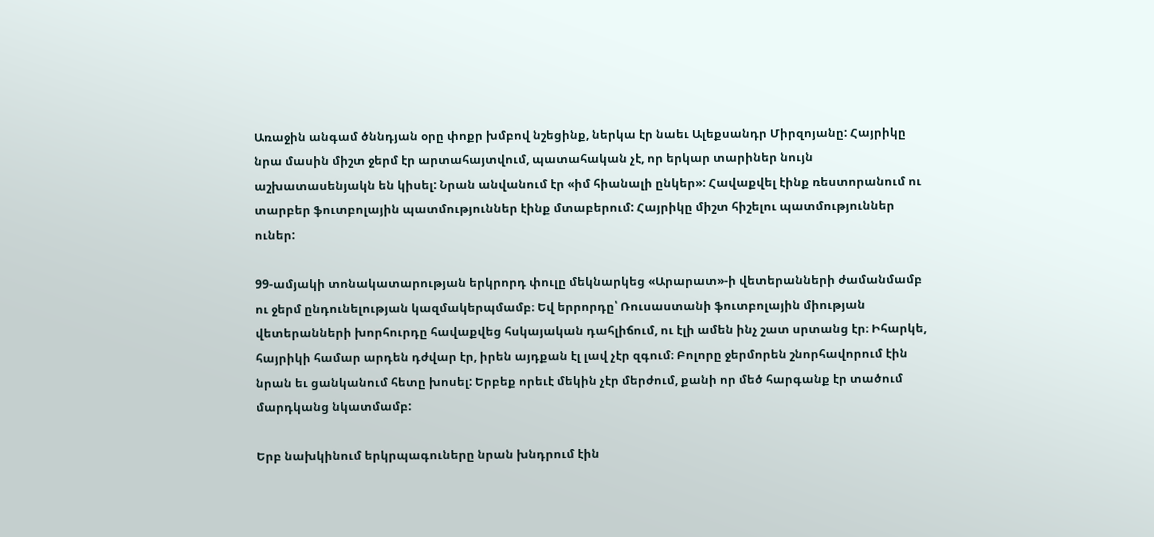Առաջին անգամ ծննդյան օրը փոքր խմբով նշեցինք, ներկա էր նաեւ Ալեքսանդր Միրզոյանը: Հայրիկը նրա մասին միշտ ջերմ էր արտահայտվում, պատահական չէ, որ երկար տարիներ նույն աշխատասենյակն են կիսել: Նրան անվանում էր «իմ հիանալի ընկեր»: Հավաքվել էինք ռեստորանում ու տարբեր ֆուտբոլային պատմություններ էինք մտաբերում: Հայրիկը միշտ հիշելու պատմություններ ուներ:

99-ամյակի տոնակատարության երկրորդ փուլը մեկնարկեց «Արարատ»-ի վետերանների ժամանմամբ ու ջերմ ընդունելության կազմակերպմամբ։ Եվ երրորդը՝ Ռուսաստանի ֆուտբոլային միության վետերանների խորհուրդը հավաքվեց հսկայական դահլիճում, ու էլի ամեն ինչ շատ սրտանց էր։ Իհարկե, հայրիկի համար արդեն դժվար էր, իրեն այդքան էլ լավ չէր զգում։ Բոլորը ջերմորեն շնորհավորում էին նրան եւ ցանկանում հետը խոսել: Երբեք որեւէ մեկին չէր մերժում, քանի որ մեծ հարգանք էր տածում մարդկանց նկատմամբ:

Երբ նախկինում երկրպագուները նրան խնդրում էին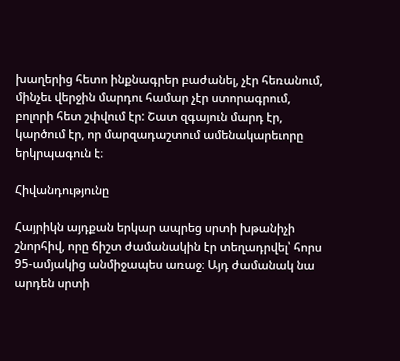խաղերից հետո ինքնագրեր բաժանել, չէր հեռանում, մինչեւ վերջին մարդու համար չէր ստորագրում, բոլորի հետ շփվում էր: Շատ զգայուն մարդ էր, կարծում էր, որ մարզադաշտում ամենակարեւորը երկրպագուն է։

Հիվանդությունը

Հայրիկն այդքան երկար ապրեց սրտի խթանիչի շնորհիվ, որը ճիշտ ժամանակին էր տեղադրվել՝ հորս 95-ամյակից անմիջապես առաջ։ Այդ ժամանակ նա արդեն սրտի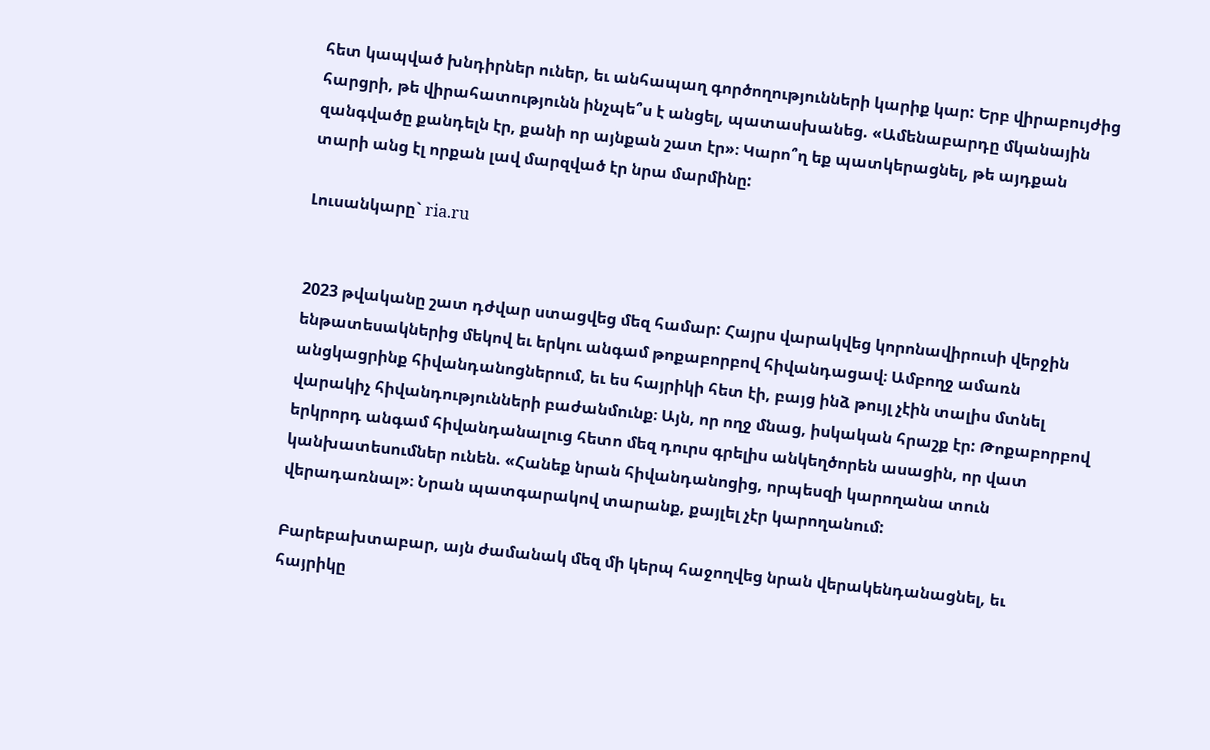հետ կապված խնդիրներ ուներ, եւ անհապաղ գործողությունների կարիք կար: Երբ վիրաբույժից հարցրի, թե վիրահատությունն ինչպե՞ս է անցել, պատասխանեց. «Ամենաբարդը մկանային զանգվածը քանդելն էր, քանի որ այնքան շատ էր»։ Կարո՞ղ եք պատկերացնել, թե այդքան տարի անց էլ որքան լավ մարզված էր նրա մարմինը:

Լուսանկարը` ria.ru


2023 թվականը շատ դժվար ստացվեց մեզ համար: Հայրս վարակվեց կորոնավիրուսի վերջին ենթատեսակներից մեկով եւ երկու անգամ թոքաբորբով հիվանդացավ։ Ամբողջ ամառն անցկացրինք հիվանդանոցներում, եւ ես հայրիկի հետ էի, բայց ինձ թույլ չէին տալիս մտնել վարակիչ հիվանդությունների բաժանմունք։ Այն, որ ողջ մնաց, իսկական հրաշք էր: Թոքաբորբով երկրորդ անգամ հիվանդանալուց հետո մեզ դուրս գրելիս անկեղծորեն ասացին, որ վատ կանխատեսումներ ունեն. «Հանեք նրան հիվանդանոցից, որպեսզի կարողանա տուն վերադառնալ»։ Նրան պատգարակով տարանք, քայլել չէր կարողանում:

Բարեբախտաբար, այն ժամանակ մեզ մի կերպ հաջողվեց նրան վերակենդանացնել, եւ հայրիկը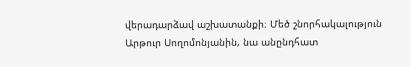վերադարձավ աշխատանքի։ Մեծ շնորհակալություն Արթուր Սողոմոնյանին, նա անընդհատ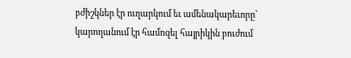բժիշկներ էր ուղարկում եւ ամենակարեւորը՝ կարողանում էր համոզել հայրիկին բուժում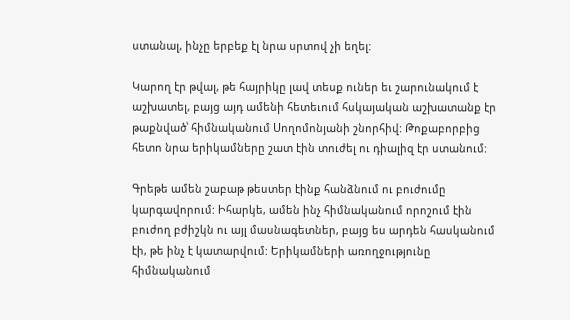ստանալ, ինչը երբեք էլ նրա սրտով չի եղել:

Կարող էր թվալ, թե հայրիկը լավ տեսք ուներ եւ շարունակում է աշխատել, բայց այդ ամենի հետեւում հսկայական աշխատանք էր թաքնված՝ հիմնականում Սողոմոնյանի շնորհիվ: Թոքաբորբից հետո նրա երիկամները շատ էին տուժել ու դիալիզ էր ստանում:

Գրեթե ամեն շաբաթ թեստեր էինք հանձնում ու բուժումը կարգավորում: Իհարկե, ամեն ինչ հիմնականում որոշում էին բուժող բժիշկն ու այլ մասնագետներ, բայց ես արդեն հասկանում էի, թե ինչ է կատարվում: Երիկամների առողջությունը հիմնականում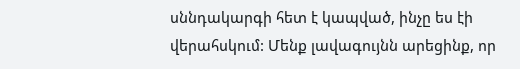սննդակարգի հետ է կապված, ինչը ես էի վերահսկում: Մենք լավագույնն արեցինք, որ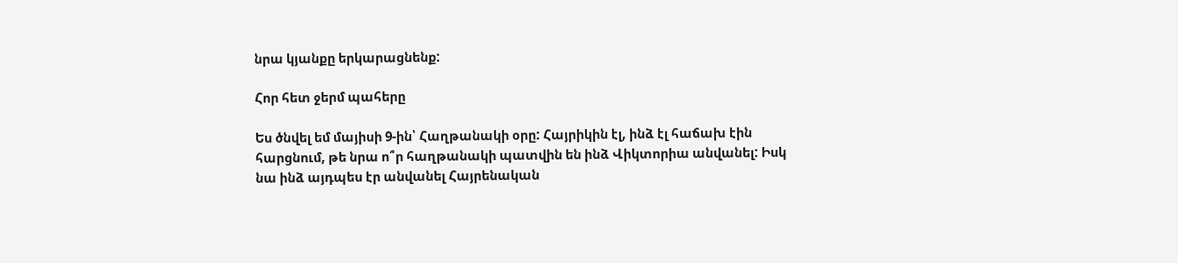նրա կյանքը երկարացնենք:

Հոր հետ ջերմ պահերը

Ես ծնվել եմ մայիսի 9-ին՝ Հաղթանակի օրը: Հայրիկին էլ, ինձ էլ հաճախ էին հարցնում, թե նրա ո՞ր հաղթանակի պատվին են ինձ Վիկտորիա անվանել: Իսկ նա ինձ այդպես էր անվանել Հայրենական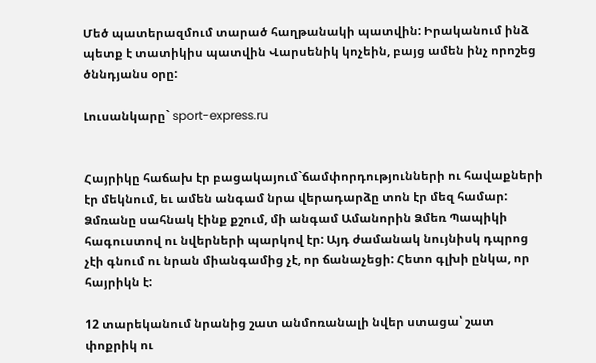Մեծ պատերազմում տարած հաղթանակի պատվին: Իրականում ինձ պետք է տատիկիս պատվին Վարսենիկ կոչեին, բայց ամեն ինչ որոշեց ծննդյանս օրը:

Լուսանկարը` sport-express.ru


Հայրիկը հաճախ էր բացակայում`ճամփորդությունների ու հավաքների էր մեկնում, եւ ամեն անգամ նրա վերադարձը տոն էր մեզ համար: Ձմռանը սահնակ էինք քշում, մի անգամ Ամանորին Ձմեռ Պապիկի հագուստով ու նվերների պարկով էր: Այդ ժամանակ նույնիսկ դպրոց չէի գնում ու նրան միանգամից չէ, որ ճանաչեցի: Հետո գլխի ընկա, որ հայրիկն է:

12 տարեկանում նրանից շատ անմոռանալի նվեր ստացա՝ շատ փոքրիկ ու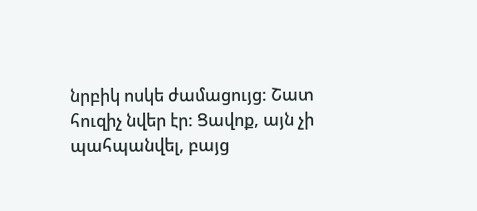նրբիկ ոսկե ժամացույց: Շատ հուզիչ նվեր էր: Ցավոք, այն չի պահպանվել, բայց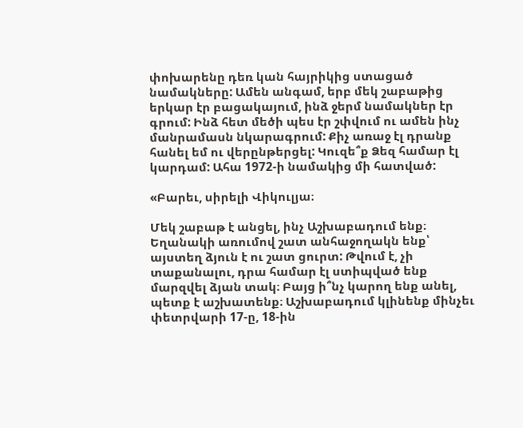փոխարենը դեռ կան հայրիկից ստացած նամակները: Ամեն անգամ, երբ մեկ շաբաթից երկար էր բացակայում, ինձ ջերմ նամակներ էր գրում: Ինձ հետ մեծի պես էր շփվում ու ամեն ինչ մանրամասն նկարագրում: Քիչ առաջ էլ դրանք հանել եմ ու վերընթերցել: Կուզե՞ք Ձեզ համար էլ կարդամ: Ահա 1972-ի նամակից մի հատված:

«Բարեւ, սիրելի Վիկուլյա։

Մեկ շաբաթ է անցել, ինչ Աշխաբադում ենք։ Եղանակի առումով շատ անհաջողակն ենք՝  այստեղ ձյուն է ու շատ ցուրտ: Թվում է, չի տաքանալու, դրա համար էլ ստիպված ենք մարզվել ձյան տակ։ Բայց ի՞նչ կարող ենք անել, պետք է աշխատենք։ Աշխաբադում կլինենք մինչեւ փետրվարի 17-ը, 18-ին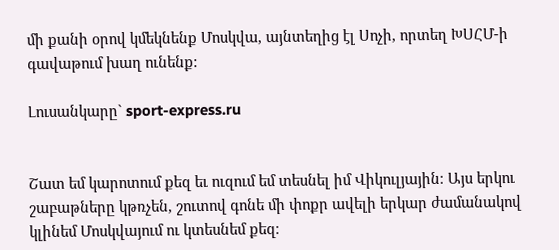մի քանի օրով կմեկնենք Մոսկվա, այնտեղից էլ Սոչի, որտեղ ԽՍՀՄ-ի գավաթում խաղ ունենք:

Լուսանկարը` sport-express.ru


Շատ եմ կարոտում քեզ եւ ուզում եմ տեսնել իմ Վիկուլյային։ Այս երկու շաբաթները կթռչեն, շուտով գոնե մի փոքր ավելի երկար ժամանակով կլինեմ Մոսկվայում ու կտեսնեմ քեզ։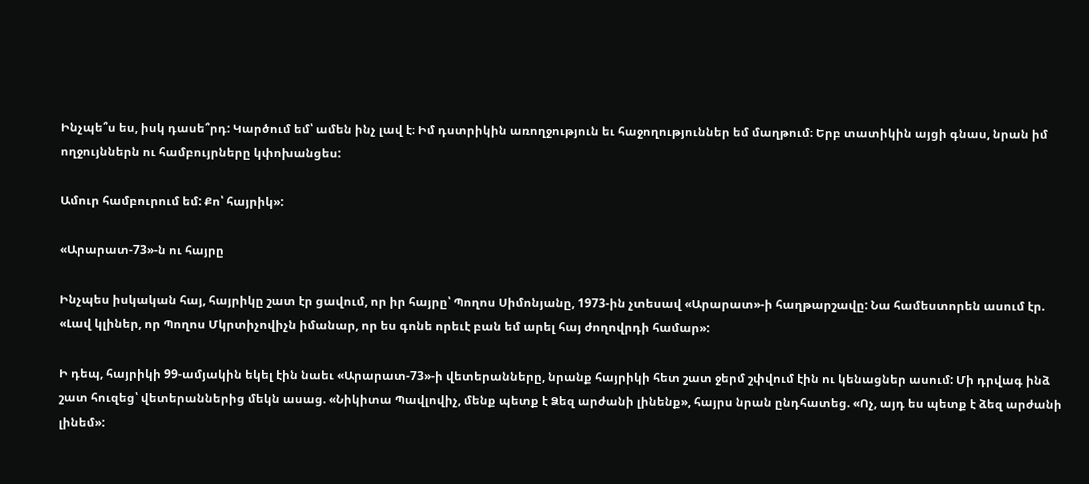Ինչպե՞ս ես, իսկ դասե՞րդ: Կարծում եմ՝ ամեն ինչ լավ է։ Իմ դստրիկին առողջություն եւ հաջողություններ եմ մաղթում։ Երբ տատիկին այցի գնաս, նրան իմ ողջույններն ու համբույրները կփոխանցես:

Ամուր համբուրում եմ: Քո՝ հայրիկ»:

«Արարատ-73»-ն ու հայրը

Ինչպես իսկական հայ, հայրիկը շատ էր ցավում, որ իր հայրը՝ Պողոս Սիմոնյանը, 1973-ին չտեսավ «Արարատ»-ի հաղթարշավը: Նա համեստորեն ասում էր. «Լավ կլիներ, որ Պողոս Մկրտիչովիչն իմանար, որ ես գոնե որեւէ բան եմ արել հայ ժողովրդի համար»:

Ի դեպ, հայրիկի 99-ամյակին եկել էին նաեւ «Արարատ-73»-ի վետերանները, նրանք հայրիկի հետ շատ ջերմ շփվում էին ու կենացներ ասում: Մի դրվագ ինձ շատ հուզեց՝ վետերաններից մեկն ասաց. «Նիկիտա Պավլովիչ, մենք պետք է Ձեզ արժանի լինենք», հայրս նրան ընդհատեց. «Ոչ, այդ ես պետք է ձեզ արժանի լինեմ»: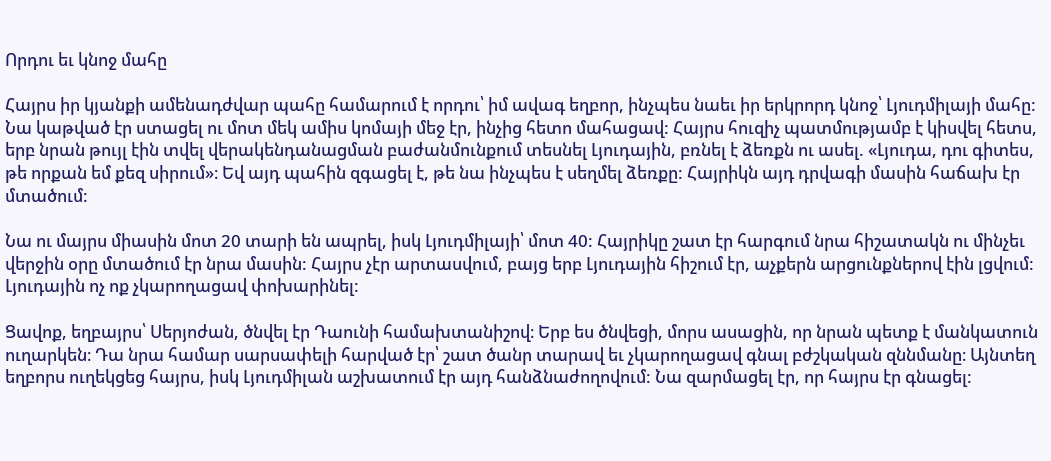Որդու եւ կնոջ մահը

Հայրս իր կյանքի ամենադժվար պահը համարում է որդու՝ իմ ավագ եղբոր, ինչպես նաեւ իր երկրորդ կնոջ՝ Լյուդմիլայի մահը: Նա կաթված էր ստացել ու մոտ մեկ ամիս կոմայի մեջ էր, ինչից հետո մահացավ: Հայրս հուզիչ պատմությամբ է կիսվել հետս, երբ նրան թույլ էին տվել վերակենդանացման բաժանմունքում տեսնել Լյուդային, բռնել է ձեռքն ու ասել. «Լյուդա, դու գիտես, թե որքան եմ քեզ սիրում»։ Եվ այդ պահին զգացել է, թե նա ինչպես է սեղմել ձեռքը: Հայրիկն այդ դրվագի մասին հաճախ էր մտածում:

Նա ու մայրս միասին մոտ 20 տարի են ապրել, իսկ Լյուդմիլայի՝ մոտ 40: Հայրիկը շատ էր հարգում նրա հիշատակն ու մինչեւ վերջին օրը մտածում էր նրա մասին: Հայրս չէր արտասվում, բայց երբ Լյուդային հիշում էր, աչքերն արցունքներով էին լցվում: Լյուդային ոչ ոք չկարողացավ փոխարինել:

Ցավոք, եղբայրս՝ Սերյոժան, ծնվել էր Դաունի համախտանիշով։ Երբ ես ծնվեցի, մորս ասացին, որ նրան պետք է մանկատուն ուղարկեն։ Դա նրա համար սարսափելի հարված էր՝ շատ ծանր տարավ եւ չկարողացավ գնալ բժշկական զննմանը։ Այնտեղ եղբորս ուղեկցեց հայրս, իսկ Լյուդմիլան աշխատում էր այդ հանձնաժողովում: Նա զարմացել էր, որ հայրս էր գնացել: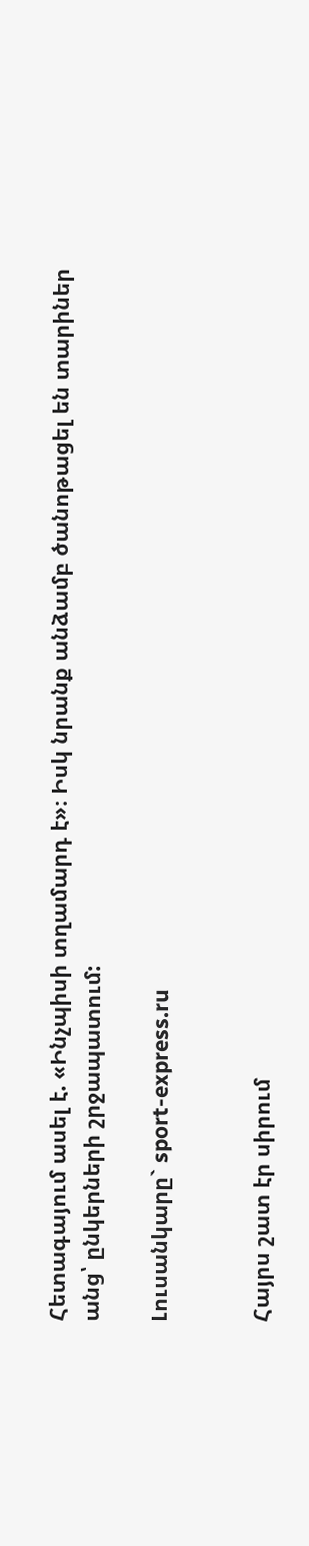Հետագայում ասել է. «Ինչպիսի տղամարդ է»։ Իսկ նրանք անձամբ ծանոթացել են տարիներ անց՝ ընկերների շրջապատում:

Լուսանկարը` sport-express.ru


Հայրս շատ էր սիրում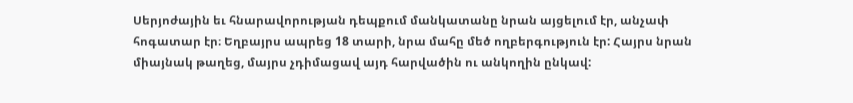Սերյոժային եւ հնարավորության դեպքում մանկատանը նրան այցելում էր, անչափ հոգատար էր։ Եղբայրս ապրեց 18 տարի, նրա մահը մեծ ողբերգություն էր: Հայրս նրան միայնակ թաղեց, մայրս չդիմացավ այդ հարվածին ու անկողին ընկավ: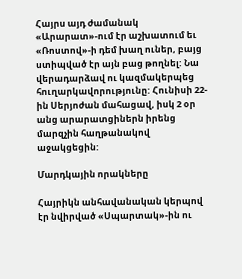Հայրս այդ ժամանակ «Արարատ»-ում էր աշխատում եւ «Ռոստով»-ի դեմ խաղ ուներ, բայց ստիպված էր այն բաց թողնել: Նա վերադարձավ ու կազմակերպեց հուղարկավորությունը: Հունիսի 22-ին Սերյոժան մահացավ, իսկ 2 օր անց արարատցիներն իրենց մարզչին հաղթանակով աջակցեցին:

Մարդկային որակները

Հայրիկն անհավանական կերպով էր նվիրված «Սպարտակ»-ին ու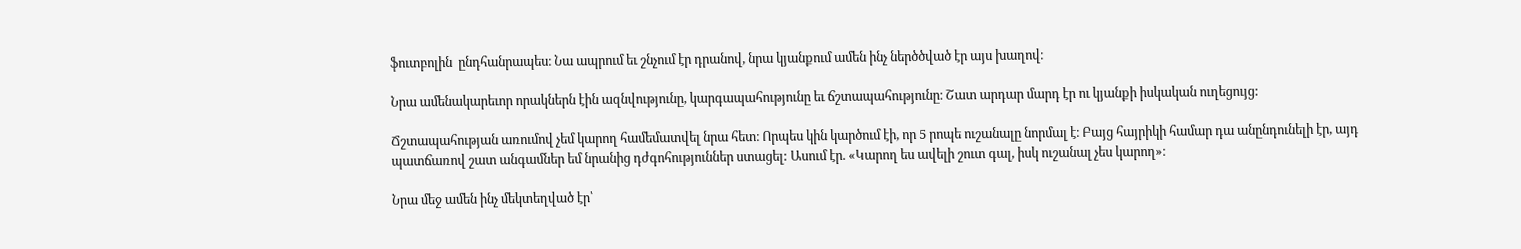ֆուտբոլին  ընդհանրապես։ Նա ապրում եւ շնչում էր դրանով, նրա կյանքում ամեն ինչ ներծծված էր այս խաղով։

Նրա ամենակարեւոր որակներն էին ազնվությունը, կարգապահությունը եւ ճշտապահությունը։ Շատ արդար մարդ էր ու կյանքի իսկական ուղեցույց:

Ճշտապահության առումով չեմ կարող համեմատվել նրա հետ։ Որպես կին կարծում էի, որ 5 րոպե ուշանալը նորմալ է։ Բայց հայրիկի համար դա անընդունելի էր, այդ պատճառով շատ անգամներ եմ նրանից դժգոհություններ ստացել: Ասում էր. «Կարող ես ավելի շուտ գալ, իսկ ուշանալ չես կարող»։

Նրա մեջ ամեն ինչ մեկտեղված էր՝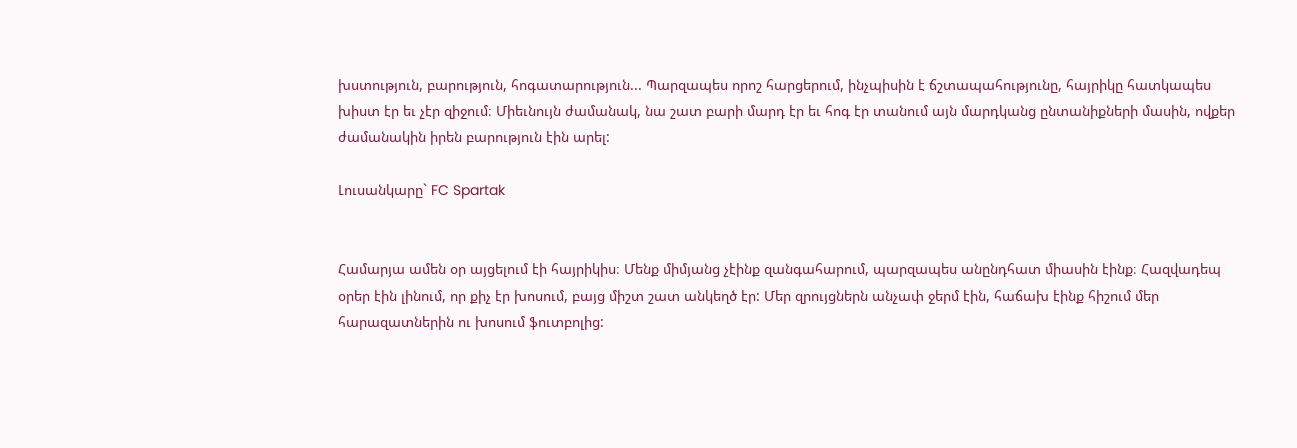խստություն, բարություն, հոգատարություն... Պարզապես որոշ հարցերում, ինչպիսին է ճշտապահությունը, հայրիկը հատկապես խիստ էր եւ չէր զիջում։ Միեւնույն ժամանակ, նա շատ բարի մարդ էր եւ հոգ էր տանում այն մարդկանց ընտանիքների մասին, ովքեր ժամանակին իրեն բարություն էին արել:

Լուսանկարը` FC Spartak


Համարյա ամեն օր այցելում էի հայրիկիս։ Մենք միմյանց չէինք զանգահարում, պարզապես անընդհատ միասին էինք։ Հազվադեպ օրեր էին լինում, որ քիչ էր խոսում, բայց միշտ շատ անկեղծ էր: Մեր զրույցներն անչափ ջերմ էին, հաճախ էինք հիշում մեր հարազատներին ու խոսում ֆուտբոլից: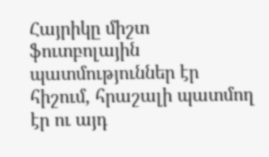Հայրիկը միշտ ֆուտբոլային պատմություններ էր հիշում, հրաշալի պատմող էր ու այդ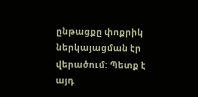ընթացքը փոքրիկ ներկայացման էր վերածում: Պետք է այդ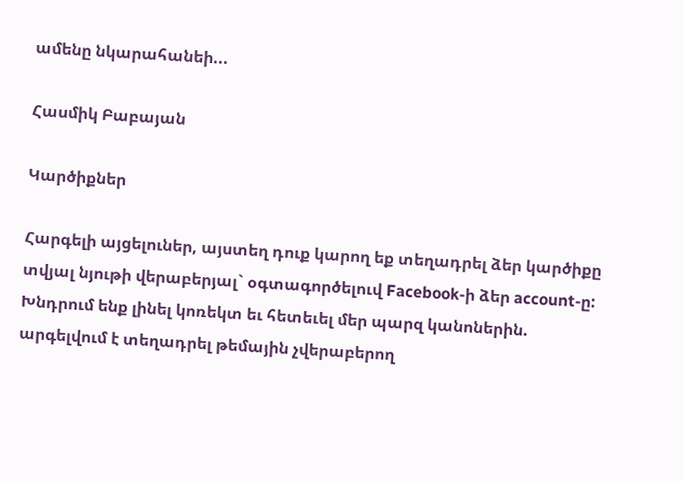ամենը նկարահանեի...

Հասմիկ Բաբայան

Կարծիքներ

Հարգելի այցելուներ, այստեղ դուք կարող եք տեղադրել ձեր կարծիքը տվյալ նյութի վերաբերյալ` օգտագործելուվ Facebook-ի ձեր account-ը: Խնդրում ենք լինել կոռեկտ եւ հետեւել մեր պարզ կանոներին. արգելվում է տեղադրել թեմային չվերաբերող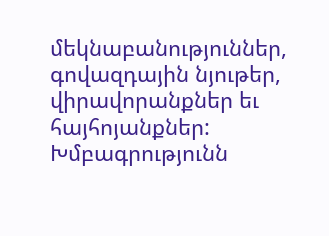մեկնաբանություններ, գովազդային նյութեր, վիրավորանքներ եւ հայհոյանքներ: Խմբագրությունն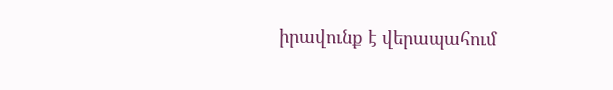իրավունք է վերապահում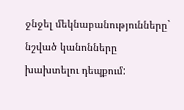ջնջել մեկնաբանությունները` նշված կանոնները խախտելու դեպքում: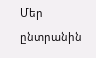Մեր ընտրանին